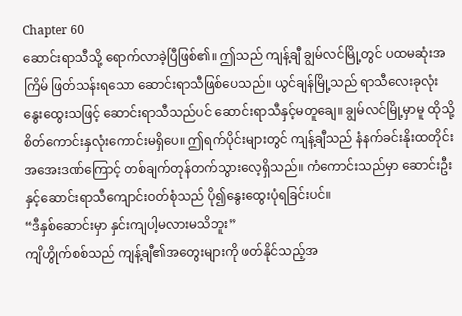Chapter 60
ဆောင်းရာသီသို့ ရောက်လာခဲ့ပြီဖြစ်၏။ ဤသည် ကျန့်ချီ ချွမ်လင်မြို့တွင် ပထမဆုံးအကြိမ် ဖြတ်သန်းရသော ဆောင်းရာသီဖြစ်ပေသည်။ ယွင်ချန်မြို့သည် ရာသီလေးခုလုံး နွေးထွေးသဖြင့် ဆောင်းရာသီသည်ပင် ဆောင်းရာသီနှင့်မတူချေ။ ချွမ်လင်မြို့မှာမူ ထိုသို့ စိတ်ကောင်းနှလုံးကောင်းမရှိပေ။ ဤရက်ပိုင်းများတွင် ကျန့်ချီသည် နံနက်ခင်းနိုးထတိုင်း အအေးဒဏ်ကြောင့် တစ်ချက်တုန်တက်သွားလေ့ရှိသည်။ ကံကောင်းသည်မှာ ဆောင်းဦးနှင့်ဆောင်းရာသီကျောင်းဝတ်စုံသည် ပို၍နွေးထွေးပုံရခြင်းပင်။
“ဒီနှစ်ဆောင်းမှာ နှင်းကျပါ့မလားမသိဘူး”
ကျိဟွိုက်စစ်သည် ကျန့်ချီ၏အတွေးများကို ဖတ်နိုင်သည့်အ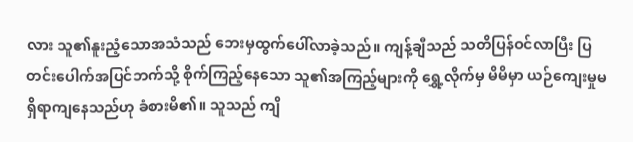လား သူ၏နူးညံ့သောအသံသည် ဘေးမှထွက်ပေါ်လာခဲ့သည်။ ကျန့်ချီသည် သတိပြန်ဝင်လာပြီး ပြတင်းပေါက်အပြင်ဘက်သို့ စိုက်ကြည့်နေသော သူ၏အကြည့်များကို ရွှေ့လိုက်မှ မိမိမှာ ယဉ်ကျေးမှုမရှိရာကျနေသည်ဟု ခံစားမိ၏။ သူသည် ကျိ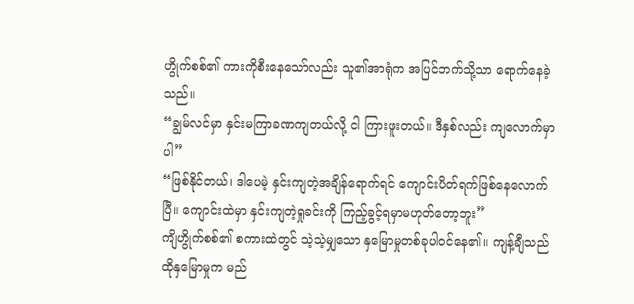ဟွိုက်စစ်၏ ကားကိုစီးနေသော်လည်း သူ၏အာရုံက အပြင်ဘက်သို့သာ ရောက်နေခဲ့သည်။
“ချွမ်လင်မှာ နှင်းမကြာခဏကျတယ်လို့ ငါ ကြားဖူးတယ်။ ဒီနှစ်လည်း ကျလောက်မှာပါ”
“ဖြစ်နိုင်တယ်၊ ဒါပေမဲ့ နှင်းကျတဲ့အချိန်ရောက်ရင် ကျောင်းပိတ်ရက်ဖြစ်နေလောက်ပြီ။ ကျောင်းထဲမှာ နှင်းကျတဲ့ရှုခင်းကို ကြည့်ခွင့်ရမှာမဟုတ်တော့ဘူး”
ကျိဟွိုက်စစ်၏ စကားထဲတွင် သဲ့သဲ့မျှသော နှမြောမှုတစ်ခုပါဝင်နေ၏။ ကျန့်ချီသည် ထိုနှမြောမှုက မည်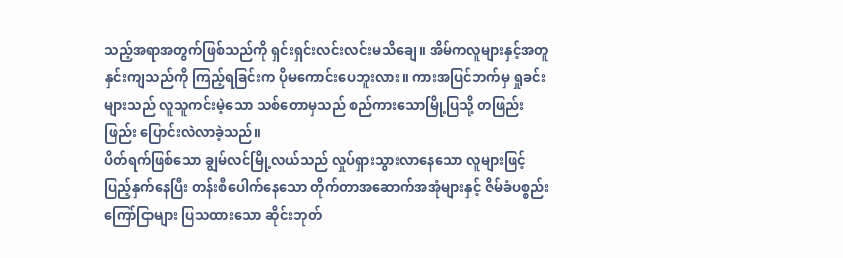သည့်အရာအတွက်ဖြစ်သည်ကို ရှင်းရှင်းလင်းလင်းမသိချေ။ အိမ်ကလူများနှင့်အတူ နှင်းကျသည်ကို ကြည့်ရခြင်းက ပိုမကောင်းပေဘူးလား။ ကားအပြင်ဘက်မှ ရှုခင်းများသည် လူသူကင်းမဲ့သော သစ်တောမှသည် စည်ကားသောမြို့ပြသို့ တဖြည်းဖြည်း ပြောင်းလဲလာခဲ့သည်။
ပိတ်ရက်ဖြစ်သော ချွမ်လင်မြို့လယ်သည် လှုပ်ရှားသွားလာနေသော လူများဖြင့် ပြည့်နှက်နေပြီး တန်းစီပေါက်နေသော တိုက်တာအဆောက်အအုံများနှင့် ဇိမ်ခံပစ္စည်းကြော်ငြာများ ပြသထားသော ဆိုင်းဘုတ်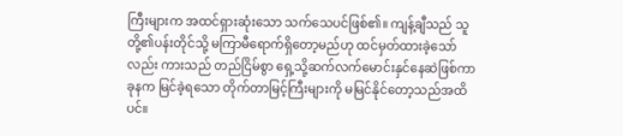ကြီးများက အထင်ရှားဆုံးသော သက်သေပင်ဖြစ်၏။ ကျန့်ချီသည် သူတို့၏ပန်းတိုင်သို့ မကြာမီရောက်ရှိတော့မည်ဟု ထင်မှတ်ထားခဲ့သော်လည်း ကားသည် တည်ငြိမ်စွာ ရှေ့သို့ဆက်လက်မောင်းနှင်နေဆဲဖြစ်ကာ ခုနက မြင်ခဲ့ရသော တိုက်တာမြင့်ကြီးများကို မမြင်နိုင်တော့သည်အထိပင်။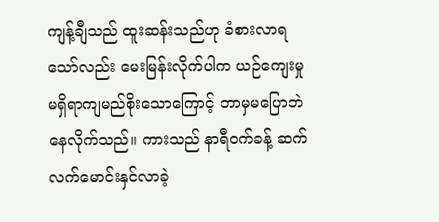ကျန့်ချီသည် ထူးဆန်းသည်ဟု ခံစားလာရသော်လည်း မေးမြန်းလိုက်ပါက ယဉ်ကျေးမှုမရှိရာကျမည်စိုးသောကြောင့် ဘာမှမပြောဘဲနေလိုက်သည်။ ကားသည် နာရီဝက်ခန့် ဆက်လက်မောင်းနှင်လာခဲ့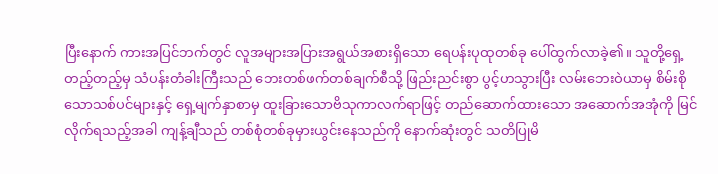ပြီးနောက် ကားအပြင်ဘက်တွင် လူအများအပြားအရွယ်အစားရှိသော ရေပန်းပုထုတစ်ခု ပေါ်ထွက်လာခဲ့၏။ သူတို့ရှေ့တည့်တည့်မှ သံပန်းတံခါးကြီးသည် ဘေးတစ်ဖက်တစ်ချက်စီသို့ ဖြည်းညင်းစွာ ပွင့်ဟသွားပြီး လမ်းဘေးဝဲယာမှ စိမ်းစိုသောသစ်ပင်များနှင့် ရှေ့မျက်နှာစာမှ ထူးခြားသောဗိသုကာလက်ရာဖြင့် တည်ဆောက်ထားသော အဆောက်အအုံကို မြင်လိုက်ရသည့်အခါ ကျန့်ချီသည် တစ်စုံတစ်ခုမှားယွင်းနေသည်ကို နောက်ဆုံးတွင် သတိပြုမိ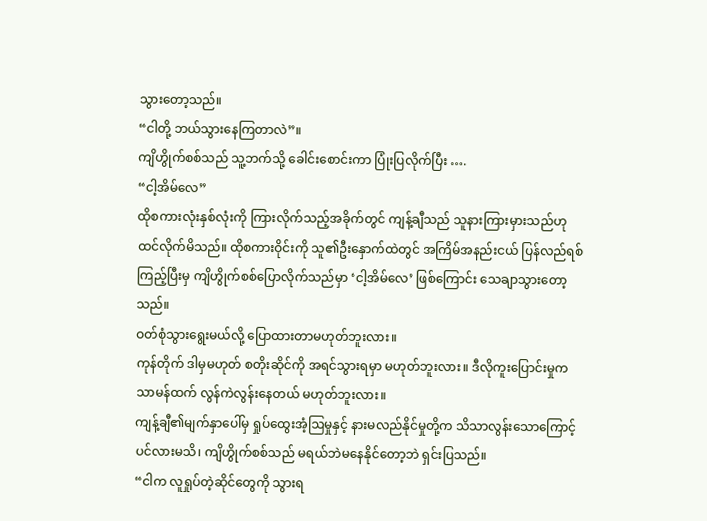သွားတော့သည်။
“ငါတို့ ဘယ်သွားနေကြတာလဲ”။
ကျိဟွိုက်စစ်သည် သူ့ဘက်သို့ ခေါင်းစောင်းကာ ပြုံးပြလိုက်ပြီး ….
“ငါ့အိမ်လေ”
ထိုစကားလုံးနှစ်လုံးကို ကြားလိုက်သည့်အခိုက်တွင် ကျန့်ချီသည် သူနားကြားမှားသည်ဟု ထင်လိုက်မိသည်။ ထိုစကားဝိုင်းကို သူ၏ဦးနှောက်ထဲတွင် အကြိမ်အနည်းငယ် ပြန်လည်ရစ်ကြည့်ပြီးမှ ကျိဟွိုက်စစ်ပြောလိုက်သည်မှာ ‘ငါ့အိမ်လေ’ ဖြစ်ကြောင်း သေချာသွားတော့သည်။
ဝတ်စုံသွားရွေးမယ်လို့ ပြောထားတာမဟုတ်ဘူးလား။
ကုန်တိုက် ဒါမှမဟုတ် စတိုးဆိုင်ကို အရင်သွားရမှာ မဟုတ်ဘူးလား။ ဒီလိုကူးပြောင်းမှုက သာမန်ထက် လွန်ကဲလွန်းနေတယ် မဟုတ်ဘူးလား။
ကျန့်ချီ၏မျက်နှာပေါ်မှ ရှုပ်ထွေးအံ့ဩမှုနှင့် နားမလည်နိုင်မှုတို့က သိသာလွန်းသောကြောင့်ပင်လားမသိ၊ ကျိဟွိုက်စစ်သည် မရယ်ဘဲမနေနိုင်တော့ဘဲ ရှင်းပြသည်။
“ငါက လူရှုပ်တဲ့ဆိုင်တွေကို သွားရ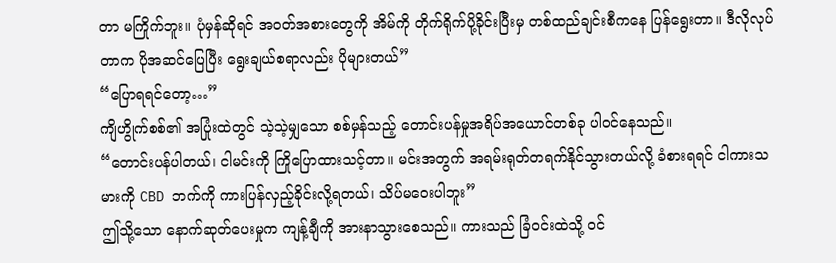တာ မကြိုက်ဘူး။ ပုံမှန်ဆိုရင် အဝတ်အစားတွေကို အိမ်ကို တိုက်ရိုက်ပို့ခိုင်းပြီးမှ တစ်ထည်ချင်းစီကနေ ပြန်ရွေးတာ။ ဒီလိုလုပ်တာက ပိုအဆင်ပြေပြီး ရွေးချယ်စရာလည်း ပိုများတယ်”
“ပြောရရင်တော့…”
ကျိဟွိုက်စစ်၏ အပြုံးထဲတွင် သဲ့သဲ့မျှသော စစ်မှန်သည့် တောင်းပန်မှုအရိပ်အယောင်တစ်ခု ပါဝင်နေသည်။
“တောင်းပန်ပါတယ်၊ ငါမင်းကို ကြိုပြောထားသင့်တာ။ မင်းအတွက် အရမ်းရုတ်တရက်နိုင်သွားတယ်လို့ ခံစားရရင် ငါကားသမားကို CBD ဘက်ကို ကားပြန်လှည့်ခိုင်းလို့ရတယ်၊ သိပ်မဝေးပါဘူး”
ဤသို့သော နောက်ဆုတ်ပေးမှုက ကျန့်ချီကို အားနာသွားစေသည်။ ကားသည် ခြံဝင်းထဲသို့ ဝင်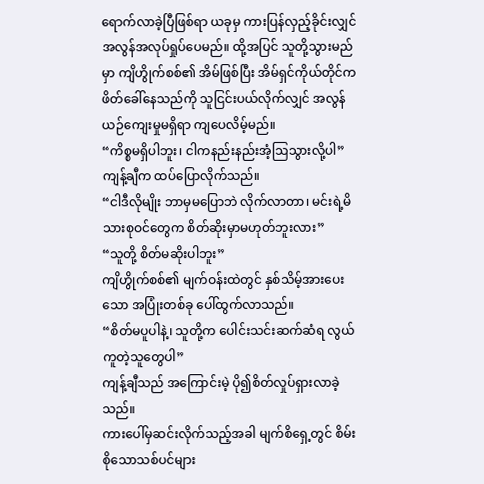ရောက်လာခဲ့ပြီဖြစ်ရာ ယခုမှ ကားပြန်လှည့်ခိုင်းလျှင် အလွန်အလုပ်ရှုပ်ပေမည်။ ထို့အပြင် သူတို့သွားမည်မှာ ကျိဟွိုက်စစ်၏ အိမ်ဖြစ်ပြီး အိမ်ရှင်ကိုယ်တိုင်က ဖိတ်ခေါ်နေသည်ကို သူငြင်းပယ်လိုက်လျှင် အလွန်ယဉ်ကျေးမှုမရှိရာ ကျပေလိမ့်မည်။
“ကိစ္စမရှိပါဘူး၊ ငါကနည်းနည်းအံ့ဩသွားလို့ပါ”
ကျန့်ချီက ထပ်ပြောလိုက်သည်။
“ငါဒီလိုမျိုး ဘာမှမပြောဘဲ လိုက်လာတာ၊ မင်းရဲ့မိသားစုဝင်တွေက စိတ်ဆိုးမှာမဟုတ်ဘူးလား”
“သူတို့ စိတ်မဆိုးပါဘူး”
ကျိဟွိုက်စစ်၏ မျက်ဝန်းထဲတွင် နှစ်သိမ့်အားပေးသော အပြုံးတစ်ခု ပေါ်ထွက်လာသည်။
“စိတ်မပူပါနဲ့၊ သူတို့က ပေါင်းသင်းဆက်ဆံရ လွယ်ကူတဲ့သူတွေပါ”
ကျန့်ချီသည် အကြောင်းမဲ့ ပို၍စိတ်လှုပ်ရှားလာခဲ့သည်။
ကားပေါ်မှဆင်းလိုက်သည့်အခါ မျက်စိရှေ့တွင် စိမ်းစိုသောသစ်ပင်များ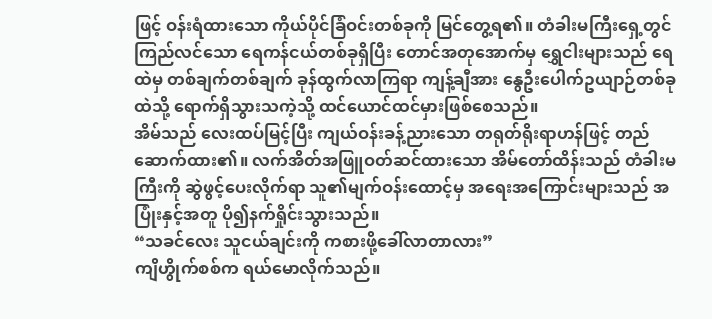ဖြင့် ဝန်းရံထားသော ကိုယ်ပိုင်ခြံဝင်းတစ်ခုကို မြင်တွေ့ရ၏။ တံခါးမကြီးရှေ့တွင် ကြည်လင်သော ရေကန်ငယ်တစ်ခုရှိပြီး တောင်အတုအောက်မှ ရွှေငါးများသည် ရေထဲမှ တစ်ချက်တစ်ချက် ခုန်ထွက်လာကြရာ ကျန့်ချီအား နွေဦးပေါက်ဥယျာဉ်တစ်ခုထဲသို့ ရောက်ရှိသွားသကဲ့သို့ ထင်ယောင်ထင်မှားဖြစ်စေသည်။
အိမ်သည် လေးထပ်မြင့်ပြီး ကျယ်ဝန်းခန့်ညားသော တရုတ်ရိုးရာဟန်ဖြင့် တည်ဆောက်ထား၏။ လက်အိတ်အဖြူဝတ်ဆင်ထားသော အိမ်တော်ထိန်းသည် တံခါးမကြီးကို ဆွဲဖွင့်ပေးလိုက်ရာ သူ၏မျက်ဝန်းထောင့်မှ အရေးအကြောင်းများသည် အပြုံးနှင့်အတူ ပို၍နက်ရှိုင်းသွားသည်။
“သခင်လေး သူငယ်ချင်းကို ကစားဖို့ခေါ်လာတာလား”
ကျိဟွိုက်စစ်က ရယ်မောလိုက်သည်။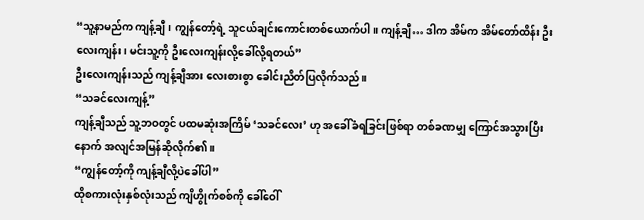“သူ့နာမည်က ကျန့်ချီ၊ ကျွန်တော့်ရဲ့ သူငယ်ချင်းကောင်းတစ်ယောက်ပါ။ ကျန့်ချီ… ဒါက အိမ်က အိမ်တော်ထိန်း ဦးလေးကျန်း၊ မင်းသူ့ကို ဦးလေးကျန်းလို့ခေါ်လို့ရတယ်”
ဦးလေးကျန်းသည် ကျန့်ချီအား လေးစားစွာ ခေါင်းညိတ်ပြလိုက်သည်။
“သခင်လေးကျန့်”
ကျန့်ချီသည် သူ့ဘဝတွင် ပထမဆုံးအကြိမ် ‘သခင်လေး’ ဟု အခေါ်ခံရခြင်းဖြစ်ရာ တစ်ခဏမျှ ကြောင်အသွားပြီးနောက် အလျင်အမြန်ဆိုလိုက်၏။
“ကျွန်တော့်ကို ကျန့်ချီလို့ပဲခေါ်ပါ”
ထိုစကားလုံးနှစ်လုံးသည် ကျိဟွိုက်စစ်ကို ခေါ်ဝေါ်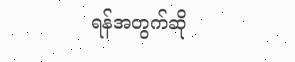ရန်အတွက်ဆို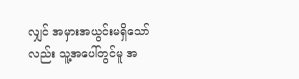လျှင် အမှားအယွင်းမရှိသော်လည်း သူ့အပေါ်တွင်မူ အ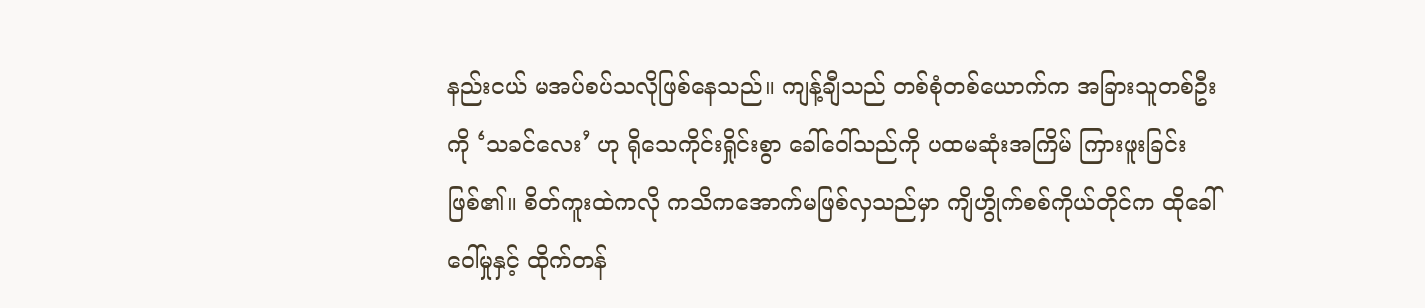နည်းငယ် မအပ်စပ်သလိုဖြစ်နေသည်။ ကျန့်ချီသည် တစ်စုံတစ်ယောက်က အခြားသူတစ်ဦးကို ‘သခင်လေး’ ဟု ရိုသေကိုင်းရှိုင်းစွာ ခေါ်ဝေါ်သည်ကို ပထမဆုံးအကြိမ် ကြားဖူးခြင်းဖြစ်၏။ စိတ်ကူးထဲကလို ကသိကအောက်မဖြစ်လှသည်မှာ ကျိဟွိုက်စစ်ကိုယ်တိုင်က ထိုခေါ်ဝေါ်မှုနှင့် ထိုက်တန်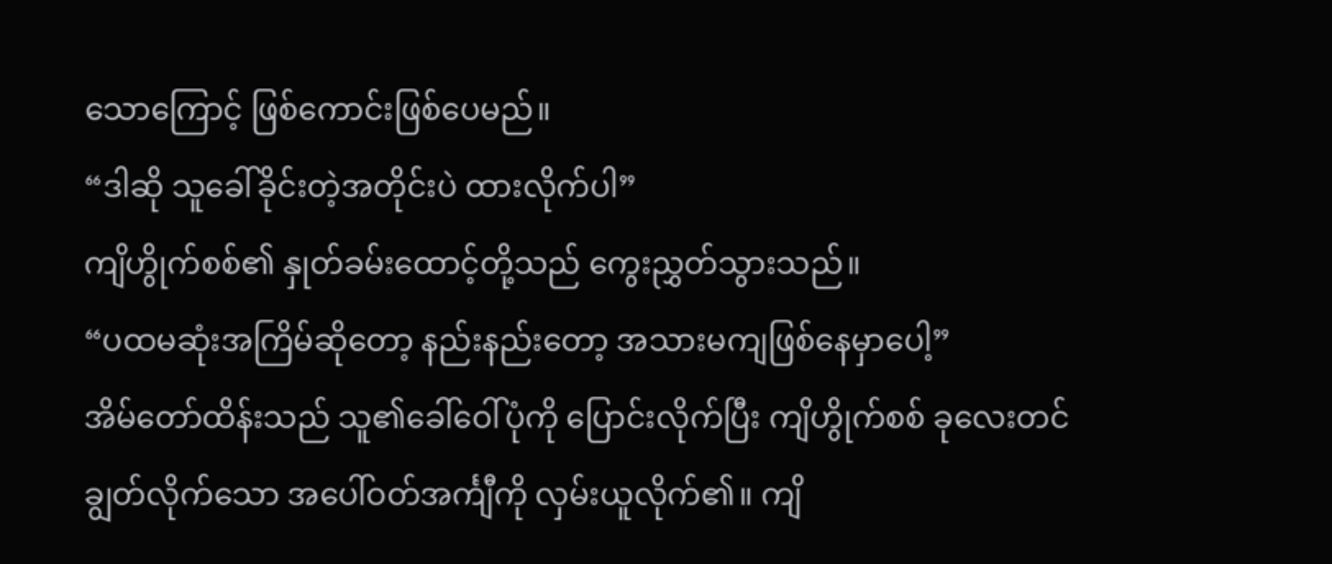သောကြောင့် ဖြစ်ကောင်းဖြစ်ပေမည်။
“ဒါဆို သူခေါ်ခိုင်းတဲ့အတိုင်းပဲ ထားလိုက်ပါ”
ကျိဟွိုက်စစ်၏ နှုတ်ခမ်းထောင့်တို့သည် ကွေးညွှတ်သွားသည်။
“ပထမဆုံးအကြိမ်ဆိုတော့ နည်းနည်းတော့ အသားမကျဖြစ်နေမှာပေါ့”
အိမ်တော်ထိန်းသည် သူ၏ခေါ်ဝေါ်ပုံကို ပြောင်းလိုက်ပြီး ကျိဟွိုက်စစ် ခုလေးတင်ချွတ်လိုက်သော အပေါ်ဝတ်အင်္ကျီကို လှမ်းယူလိုက်၏။ ကျိ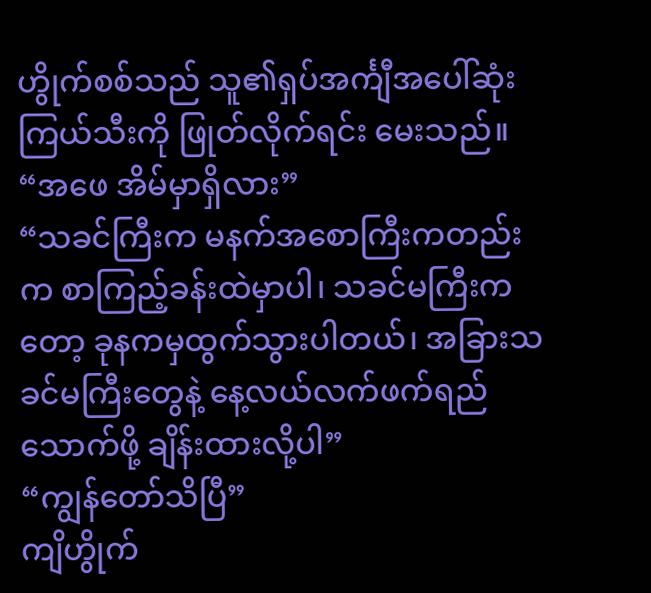ဟွိုက်စစ်သည် သူ၏ရှပ်အင်္ကျီအပေါ်ဆုံးကြယ်သီးကို ဖြုတ်လိုက်ရင်း မေးသည်။
“အဖေ အိမ်မှာရှိလား”
“သခင်ကြီးက မနက်အစောကြီးကတည်းက စာကြည့်ခန်းထဲမှာပါ၊ သခင်မကြီးကတော့ ခုနကမှထွက်သွားပါတယ်၊ အခြားသခင်မကြီးတွေနဲ့ နေ့လယ်လက်ဖက်ရည်သောက်ဖို့ ချိန်းထားလို့ပါ”
“ကျွန်တော်သိပြီ”
ကျိဟွိုက်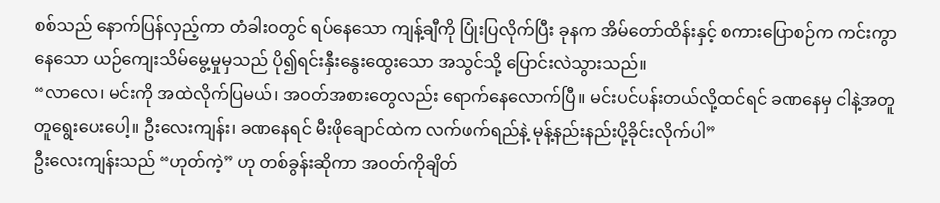စစ်သည် နောက်ပြန်လှည့်ကာ တံခါးဝတွင် ရပ်နေသော ကျန့်ချီကို ပြုံးပြလိုက်ပြီး ခုနက အိမ်တော်ထိန်းနှင့် စကားပြောစဉ်က ကင်းကွာနေသော ယဉ်ကျေးသိမ်မွေ့မှုမှသည် ပို၍ရင်းနှီးနွေးထွေးသော အသွင်သို့ ပြောင်းလဲသွားသည်။
“လာလေ၊ မင်းကို အထဲလိုက်ပြမယ်၊ အဝတ်အစားတွေလည်း ရောက်နေလောက်ပြီ။ မင်းပင်ပန်းတယ်လို့ထင်ရင် ခဏနေမှ ငါနဲ့အတူတူရွေးပေးပေါ့။ ဦးလေးကျန်း၊ ခဏနေရင် မီးဖိုချောင်ထဲက လက်ဖက်ရည်နဲ့ မုန့်နည်းနည်းပို့ခိုင်းလိုက်ပါ”
ဦးလေးကျန်းသည် “ဟုတ်ကဲ့” ဟု တစ်ခွန်းဆိုကာ အဝတ်ကိုချိတ်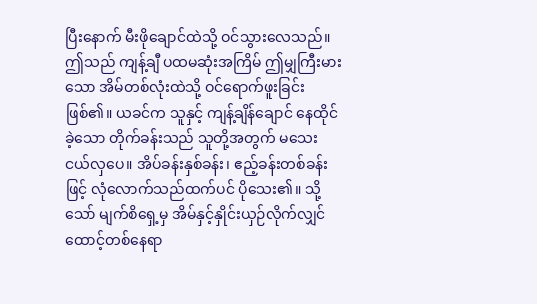ပြီးနောက် မီးဖိုချောင်ထဲသို့ ဝင်သွားလေသည်။
ဤသည် ကျန့်ချီ ပထမဆုံးအကြိမ် ဤမျှကြီးမားသော အိမ်တစ်လုံးထဲသို့ ဝင်ရောက်ဖူးခြင်းဖြစ်၏။ ယခင်က သူနှင့် ကျန့်ချိန်ချောင် နေထိုင်ခဲ့သော တိုက်ခန်းသည် သူတို့အတွက် မသေးငယ်လှပေ။ အိပ်ခန်းနှစ်ခန်း၊ ဧည့်ခန်းတစ်ခန်းဖြင့် လုံလောက်သည်ထက်ပင် ပိုသေး၏။ သို့သော် မျက်စိရှေ့မှ အိမ်နှင့်နှိုင်းယှဉ်လိုက်လျှင် ထောင့်တစ်နေရာ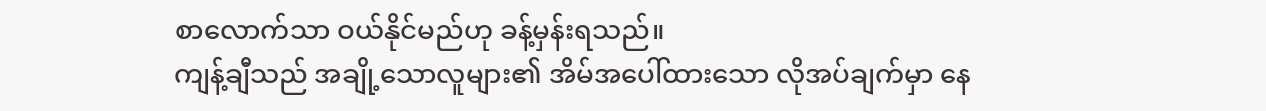စာလောက်သာ ဝယ်နိုင်မည်ဟု ခန့်မှန်းရသည်။
ကျန့်ချီသည် အချို့သောလူများ၏ အိမ်အပေါ်ထားသော လိုအပ်ချက်မှာ နေ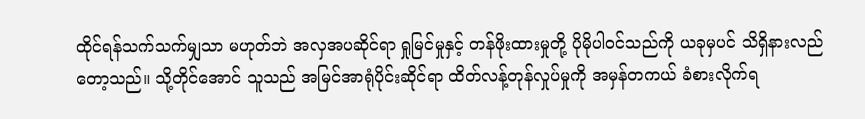ထိုင်ရန်သက်သက်မျှသာ မဟုတ်ဘဲ အလှအပဆိုင်ရာ ရှုမြင်မှုနှင့် တန်ဖိုးထားမှုတို့ ပိုမိုပါဝင်သည်ကို ယခုမှပင် သိရှိနားလည်တော့သည်။ သို့တိုင်အောင် သူသည် အမြင်အာရုံပိုင်းဆိုင်ရာ ထိတ်လန့်တုန်လှုပ်မှုကို အမှန်တကယ် ခံစားလိုက်ရ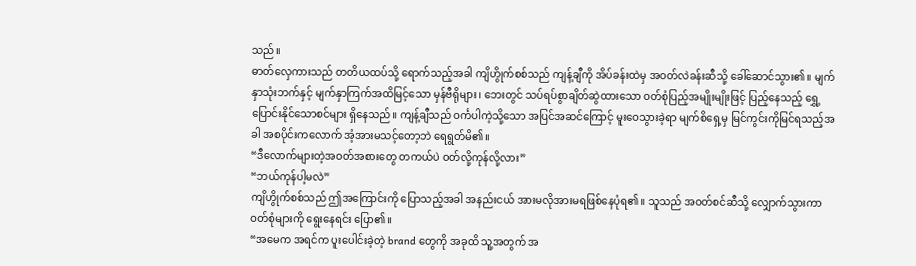သည်။
ဓာတ်လှေကားသည် တတိယထပ်သို့ ရောက်သည့်အခါ ကျိဟွိုက်စစ်သည် ကျန့်ချီကို အိပ်ခန်းထဲမှ အဝတ်လဲခန်းဆီသို့ ခေါ်ဆောင်သွား၏။ မျက်နှာသုံးဘက်နှင့် မျက်နှာကြက်အထိမြင့်သော မှန်ဗီရိုများ၊ ဘေးတွင် သပ်ရပ်စွာချိတ်ဆွဲထားသော ဝတ်စုံပြည့်အမျိုးမျိုးဖြင့် ပြည့်နေသည့် ရွှေ့ပြောင်းနိုင်သောစင်များ ရှိနေသည်။ ကျန့်ချီသည် ဝင်္ကပါကဲ့သို့သော အပြင်အဆင်ကြောင့် မူးဝေသွားခဲ့ရာ မျက်စိရှေ့မှ မြင်ကွင်းကိုမြင်ရသည့်အခါ အစပိုင်းကလောက် အံ့အားမသင့်တော့ဘဲ ရေရွတ်မိ၏။
“ဒီလောက်များတဲ့အဝတ်အစားတွေ တကယ်ပဲ ဝတ်လို့ကုန်လို့လား”
“ဘယ်ကုန်ပါ့မလဲ”
ကျိဟွိုက်စစ်သည် ဤအကြောင်းကို ပြောသည့်အခါ အနည်းငယ် အားမလိုအားမရဖြစ်နေပုံရ၏။ သူသည် အဝတ်စင်ဆီသို့ လျှောက်သွားကာ ဝတ်စုံများကို ရွေးနေရင်း ပြော၏။
“အမေက အရင်က ပူးပေါင်းခဲ့တဲ့ brand တွေကို အခုထိ သူ့အတွက် အ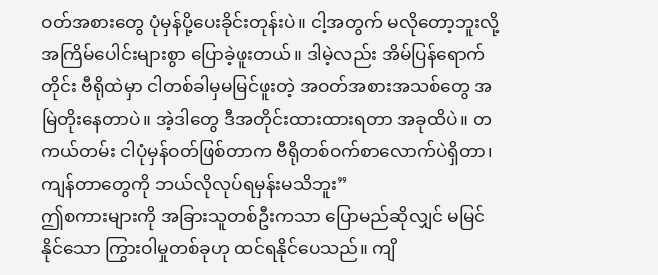ဝတ်အစားတွေ ပုံမှန်ပို့ပေးခိုင်းတုန်းပဲ။ ငါ့အတွက် မလိုတော့ဘူးလို့ အကြိမ်ပေါင်းများစွာ ပြောခဲ့ဖူးတယ်။ ဒါမဲ့လည်း အိမ်ပြန်ရောက်တိုင်း ဗီရိုထဲမှာ ငါတစ်ခါမှမမြင်ဖူးတဲ့ အဝတ်အစားအသစ်တွေ အမြဲတိုးနေတာပဲ။ အဲ့ဒါတွေ ဒီအတိုင်းထားထားရတာ အခုထိပဲ။ တကယ်တမ်း ငါပုံမှန်ဝတ်ဖြစ်တာက ဗီရိုတစ်ဝက်စာလောက်ပဲရှိတာ၊ ကျန်တာတွေကို ဘယ်လိုလုပ်ရမှန်းမသိဘူး”
ဤစကားများကို အခြားသူတစ်ဦးကသာ ပြောမည်ဆိုလျှင် မမြင်နိုင်သော ကြွားဝါမှုတစ်ခုဟု ထင်ရနိုင်ပေသည်။ ကျိ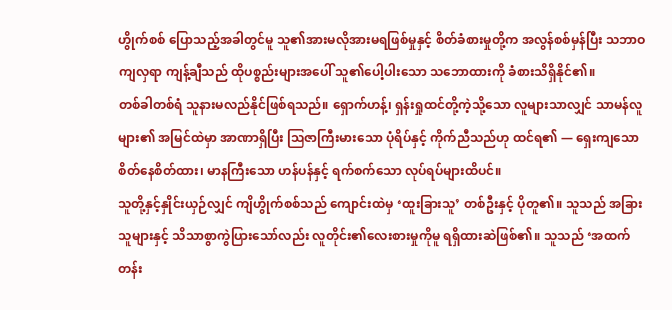ဟွိုက်စစ် ပြောသည့်အခါတွင်မူ သူ၏အားမလိုအားမရဖြစ်မှုနှင့် စိတ်ခံစားမှုတို့က အလွန်စစ်မှန်ပြီး သဘာဝကျလှရာ ကျန့်ချီသည် ထိုပစ္စည်းများအပေါ် သူ၏ပေါ့ပါးသော သဘောထားကို ခံစားသိရှိနိုင်၏။
တစ်ခါတစ်ရံ သူနားမလည်နိုင်ဖြစ်ရသည်။ ရှောက်ဟန့်၊ ရှန်းရှုထင်တို့ကဲ့သို့သော လူများသာလျှင် သာမန်လူများ၏ အမြင်ထဲမှာ အာဏာရှိပြီး ဩဇာကြီးမားသော ပုံရိပ်နှင့် ကိုက်ညီသည်ဟု ထင်ရ၏ — ရှေးကျသော စိတ်နေစိတ်ထား၊ မာနကြီးသော ဟန်ပန်နှင့် ရက်စက်သော လုပ်ရပ်များထိပင်။
သူတို့နှင့်နှိုင်းယှဉ်လျှင် ကျိဟွိုက်စစ်သည် ကျောင်းထဲမှ ‘ထူးခြားသူ’ တစ်ဦးနှင့် ပိုတူ၏။ သူသည် အခြားသူများနှင့် သိသာစွာကွဲပြားသော်လည်း လူတိုင်း၏လေးစားမှုကိုမူ ရရှိထားဆဲဖြစ်၏။ သူသည် ‘အထက်တန်း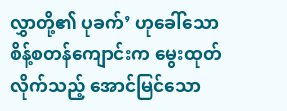လွှာတို့၏ ပုခက်’ ဟုခေါ်သော စိန့်စတန်ကျောင်းက မွေးထုတ်လိုက်သည့် အောင်မြင်သော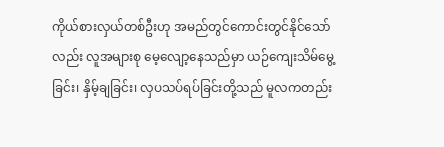ကိုယ်စားလှယ်တစ်ဦးဟု အမည်တွင်ကောင်းတွင်နိုင်သော်လည်း လူအများစု မေ့လျော့နေသည်မှာ ယဉ်ကျေးသိမ်မွေ့ခြင်း၊ နှိမ့်ချခြင်း၊ လှပသပ်ရပ်ခြင်းတို့သည် မူလကတည်း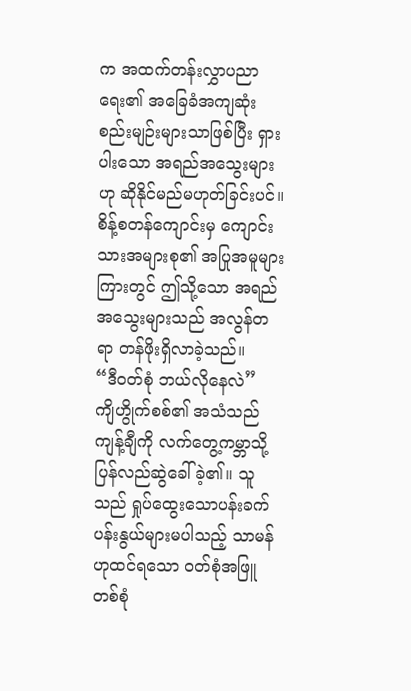က အထက်တန်းလွှာပညာရေး၏ အခြေခံအကျဆုံးစည်းမျဉ်းများသာဖြစ်ပြီး ရှားပါးသော အရည်အသွေးများဟု ဆိုနိုင်မည်မဟုတ်ခြင်းပင်။
စိန့်စတန်ကျောင်းမှ ကျောင်းသားအများစု၏ အပြုအမူများကြားတွင် ဤသို့သော အရည်အသွေးများသည် အလွန်တရာ တန်ဖိုးရှိလာခဲ့သည်။
“ဒီဝတ်စုံ ဘယ်လိုနေလဲ”
ကျိဟွိုက်စစ်၏ အသံသည် ကျန့်ချီကို လက်တွေ့ကမ္ဘာသို့ ပြန်လည်ဆွဲခေါ်ခဲ့၏။ သူသည် ရှုပ်ထွေးသောပန်းခက်ပန်းနွယ်များမပါသည့် သာမန်ဟုထင်ရသော ဝတ်စုံအဖြူတစ်စုံ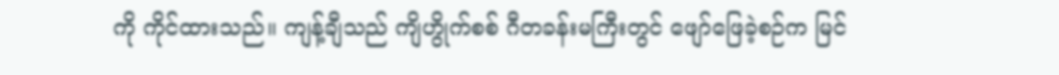ကို ကိုင်ထားသည်။ ကျန့်ချီသည် ကျိဟွိုက်စစ် ဂီတခန်းမကြီးတွင် ဖျော်ဖြေခဲ့စဉ်က မြင်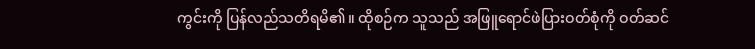ကွင်းကို ပြန်လည်သတိရမိ၏။ ထိုစဉ်က သူသည် အဖြူရောင်ဖဲပြားဝတ်စုံကို ဝတ်ဆင်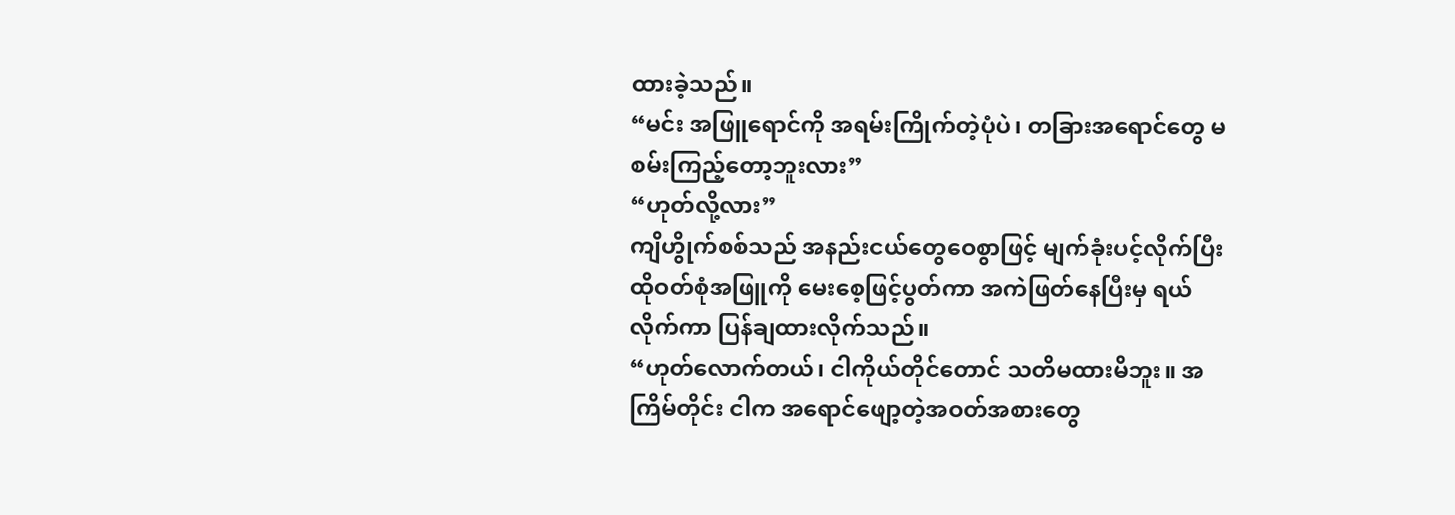ထားခဲ့သည်။
“မင်း အဖြူရောင်ကို အရမ်းကြိုက်တဲ့ပုံပဲ၊ တခြားအရောင်တွေ မစမ်းကြည့်တော့ဘူးလား”
“ဟုတ်လို့လား”
ကျိဟွိုက်စစ်သည် အနည်းငယ်တွေဝေစွာဖြင့် မျက်ခုံးပင့်လိုက်ပြီး ထိုဝတ်စုံအဖြူကို မေးစေ့ဖြင့်ပွတ်ကာ အကဲဖြတ်နေပြီးမှ ရယ်လိုက်ကာ ပြန်ချထားလိုက်သည်။
“ဟုတ်လောက်တယ်၊ ငါကိုယ်တိုင်တောင် သတိမထားမိဘူး။ အကြိမ်တိုင်း ငါက အရောင်ဖျော့တဲ့အဝတ်အစားတွေ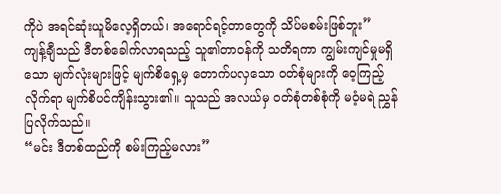ကိုပဲ အရင်ဆုံးယူမိလေ့ရှိတယ်၊ အရောင်ရင့်တာတွေကို သိပ်မစမ်းဖြစ်ဘူး”
ကျန့်ချီသည် ဒီတစ်ခေါက်လာရသည့် သူ၏တာဝန်ကို သတိရကာ ကျွမ်းကျင်မှုမရှိသော မျက်လုံးများဖြင့် မျက်စိရှေ့မှ တောက်ပလှသော ဝတ်စုံများကို ဝေ့ကြည့်လိုက်ရာ မျက်စိပင်ကျိန်းသွား၏။ သူသည် အလယ်မှ ဝတ်စုံတစ်စုံကို မဝံ့မရဲ ညွှန်ပြလိုက်သည်။
“မင်း ဒီတစ်ထည်ကို စမ်းကြည့်မလား”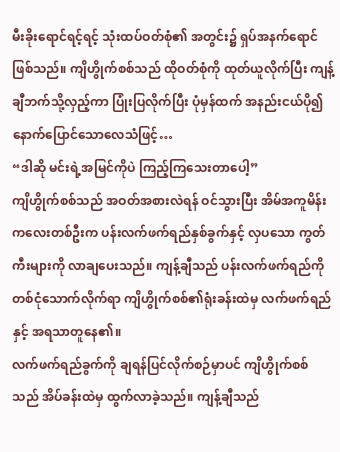မီးခိုးရောင်ရင့်ရင့် သုံးထပ်ဝတ်စုံ၏ အတွင်း၌ ရှပ်အနက်ရောင်ဖြစ်သည်။ ကျိဟွိုက်စစ်သည် ထိုဝတ်စုံကို ထုတ်ယူလိုက်ပြီး ကျန့်ချီဘက်သို့လှည့်ကာ ပြုံးပြလိုက်ပြီး ပုံမှန်ထက် အနည်းငယ်ပို၍ နောက်ပြောင်သောလေသံဖြင့်…
“ဒါဆို မင်းရဲ့အမြင်ကိုပဲ ကြည့်ကြသေးတာပေါ့”
ကျိဟွိုက်စစ်သည် အဝတ်အစားလဲရန် ဝင်သွားပြီး အိမ်အကူမိန်းကလေးတစ်ဦးက ပန်းလက်ဖက်ရည်နှစ်ခွက်နှင့် လှပသော ကွတ်ကီးများကို လာချပေးသည်။ ကျန့်ချီသည် ပန်းလက်ဖက်ရည်ကို တစ်ငုံသောက်လိုက်ရာ ကျိဟွိုက်စစ်၏ရုံးခန်းထဲမှ လက်ဖက်ရည်နှင့် အရသာတူနေ၏။
လက်ဖက်ရည်ခွက်ကို ချရန်ပြင်လိုက်စဉ်မှာပင် ကျိဟွိုက်စစ်သည် အိပ်ခန်းထဲမှ ထွက်လာခဲ့သည်။ ကျန့်ချီသည်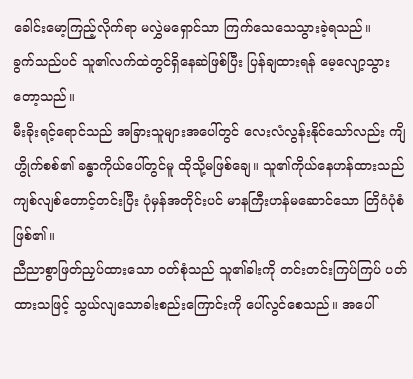ခေါင်းမော့ကြည့်လိုက်ရာ မလွှဲမရှောင်သာ ကြက်သေသေသွားခဲ့ရသည်။
ခွက်သည်ပင် သူ၏လက်ထဲတွင်ရှိနေဆဲဖြစ်ပြီး ပြန်ချထားရန် မေ့လျော့သွားတော့သည်။
မီးခိုးရင့်ရောင်သည် အခြားသူများအပေါ်တွင် လေးလံလွန်းနိုင်သော်လည်း ကျိဟွိုက်စစ်၏ ခန္ဓာကိုယ်ပေါ်တွင်မူ ထိုသို့မဖြစ်ချေ။ သူ၏ကိုယ်နေဟန်ထားသည် ကျစ်လျစ်တောင့်တင်းပြီး ပုံမှန်အတိုင်းပင် မာနကြီးဟန်မဆောင်သော တြိဂံပုံစံဖြစ်၏။
ညီညာစွာဖြတ်ညှပ်ထားသော ဝတ်စုံသည် သူ၏ခါးကို တင်းတင်းကြပ်ကြပ် ပတ်ထားသဖြင့် သွယ်လျသောခါးစည်းကြောင်းကို ပေါ်လွင်စေသည်။ အပေါ်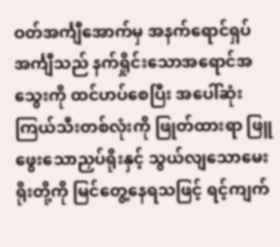ဝတ်အင်္ကျီအောက်မှ အနက်ရောင်ရှပ်အင်္ကျီသည် နက်ရှိုင်းသောအရောင်အသွေးကို ထင်ဟပ်စေပြီး အပေါ်ဆုံးကြယ်သီးတစ်လုံးကို ဖြုတ်ထားရာ ဖြူဖွေးသောညှပ်ရိုးနှင့် သွယ်လျသောမေးရိုးတို့ကို မြင်တွေ့နေရသဖြင့် ရင့်ကျက်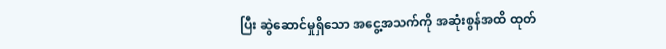ပြီး ဆွဲဆောင်မှုရှိသော အငွေ့အသက်ကို အဆုံးစွန်အထိ ထုတ်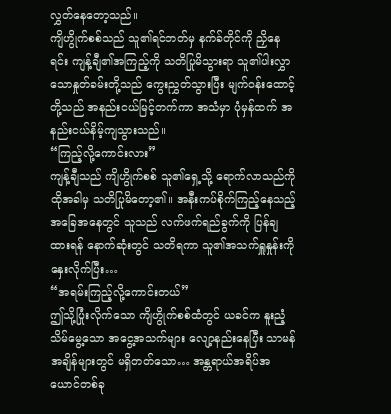လွှတ်နေတော့သည်။
ကျိဟွိုက်စစ်သည် သူ၏ရင်ဘတ်မှ နက်ခ်တိုင်ကို ညှိနေရင်း ကျန့်ချီ၏အကြည့်ကို သတိပြုမိသွားရာ သူ၏ပါးလွှာသောနှုတ်ခမ်းတို့သည် ကွေးညွှတ်သွားပြီး မျက်ဝန်းထောင့်တို့သည် အနည်းငယ်မြင့်တက်ကာ အသံမှာ ပုံမှန်ထက် အနည်းငယ်နိမ့်ကျသွားသည်။
“ကြည့်လို့ကောင်းလား”
ကျန့်ချီသည် ကျိဟွိုက်စစ် သူ၏ရှေ့သို့ ရောက်လာသည်ကို ထိုအခါမှ သတိပြုမိတော့၏။ အနီးကပ်စိုက်ကြည့်နေသည့် အခြေအနေတွင် သူသည် လက်ဖက်ရည်ခွက်ကို ပြန်ချထားရန် နောက်ဆုံးတွင် သတိရကာ သူ၏အသက်ရှူနှုန်းကို နှေးလိုက်ပြီး…
“အရမ်းကြည့်လို့ကောင်းတယ်”
ဤသို့ပြုံးလိုက်သော ကျိဟွိုက်စစ်ထံတွင် ယခင်က နူးညံ့သိမ်မွေ့သော အငွေ့အသက်များ လျော့နည်းနေပြီး သာမန်အချိန်များတွင် မရှိတတ်သော… အန္တရာယ်အရိပ်အယောင်တစ်ခု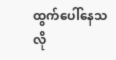ထွက်ပေါ်နေသလို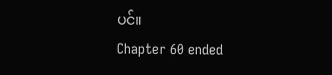ပင်။
Chapter 60 ended